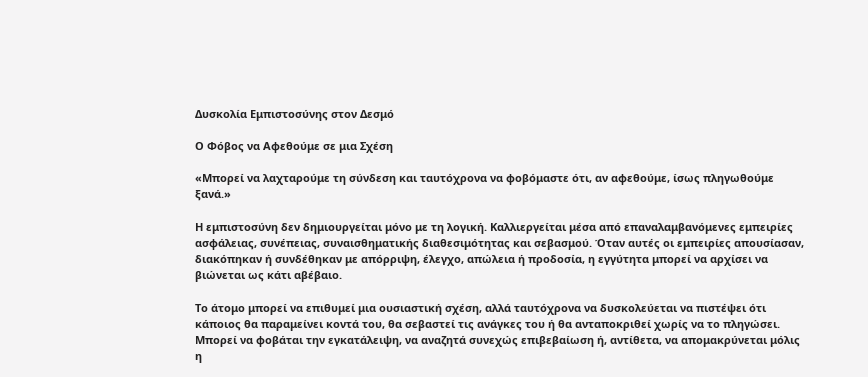Δυσκολία Εμπιστοσύνης στον Δεσμό

Ο Φόβος να Αφεθούμε σε μια Σχέση

«Μπορεί να λαχταρούμε τη σύνδεση και ταυτόχρονα να φοβόμαστε ότι, αν αφεθούμε, ίσως πληγωθούμε ξανά.»

Η εμπιστοσύνη δεν δημιουργείται μόνο με τη λογική. Καλλιεργείται μέσα από επαναλαμβανόμενες εμπειρίες ασφάλειας, συνέπειας, συναισθηματικής διαθεσιμότητας και σεβασμού. Όταν αυτές οι εμπειρίες απουσίασαν, διακόπηκαν ή συνδέθηκαν με απόρριψη, έλεγχο, απώλεια ή προδοσία, η εγγύτητα μπορεί να αρχίσει να βιώνεται ως κάτι αβέβαιο.

Το άτομο μπορεί να επιθυμεί μια ουσιαστική σχέση, αλλά ταυτόχρονα να δυσκολεύεται να πιστέψει ότι κάποιος θα παραμείνει κοντά του, θα σεβαστεί τις ανάγκες του ή θα ανταποκριθεί χωρίς να το πληγώσει. Μπορεί να φοβάται την εγκατάλειψη, να αναζητά συνεχώς επιβεβαίωση ή, αντίθετα, να απομακρύνεται μόλις η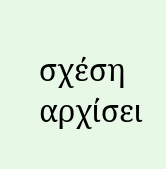σχέση αρχίσει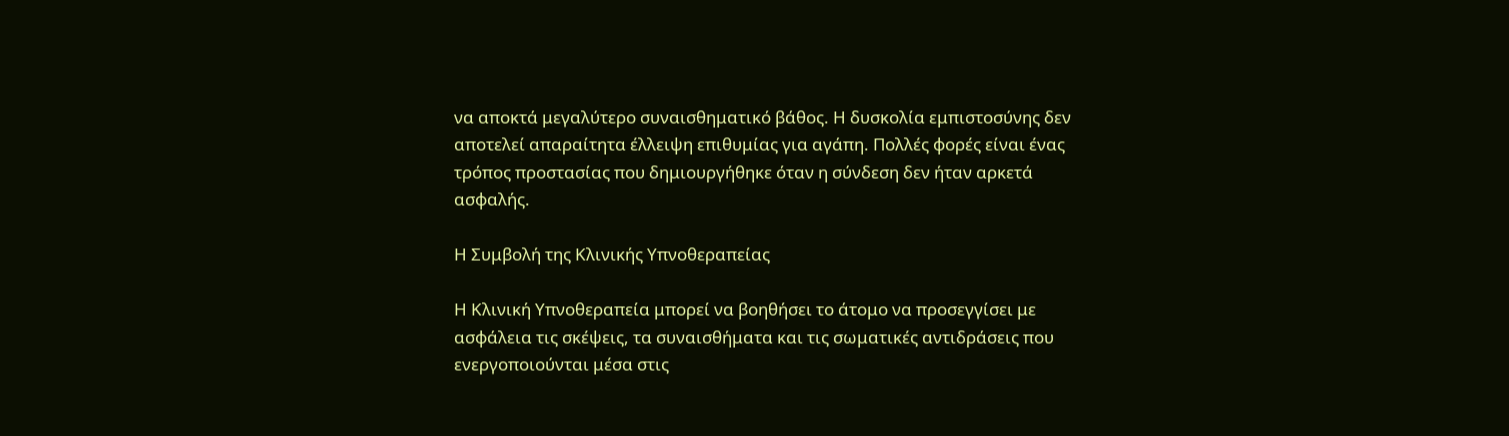να αποκτά μεγαλύτερο συναισθηματικό βάθος. Η δυσκολία εμπιστοσύνης δεν αποτελεί απαραίτητα έλλειψη επιθυμίας για αγάπη. Πολλές φορές είναι ένας τρόπος προστασίας που δημιουργήθηκε όταν η σύνδεση δεν ήταν αρκετά ασφαλής.

Η Συμβολή της Κλινικής Υπνοθεραπείας

Η Κλινική Υπνοθεραπεία μπορεί να βοηθήσει το άτομο να προσεγγίσει με ασφάλεια τις σκέψεις, τα συναισθήματα και τις σωματικές αντιδράσεις που ενεργοποιούνται μέσα στις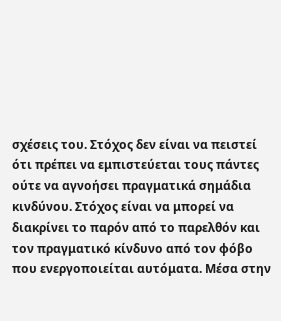σχέσεις του. Στόχος δεν είναι να πειστεί ότι πρέπει να εμπιστεύεται τους πάντες ούτε να αγνοήσει πραγματικά σημάδια κινδύνου. Στόχος είναι να μπορεί να διακρίνει το παρόν από το παρελθόν και τον πραγματικό κίνδυνο από τον φόβο που ενεργοποιείται αυτόματα. Μέσα στην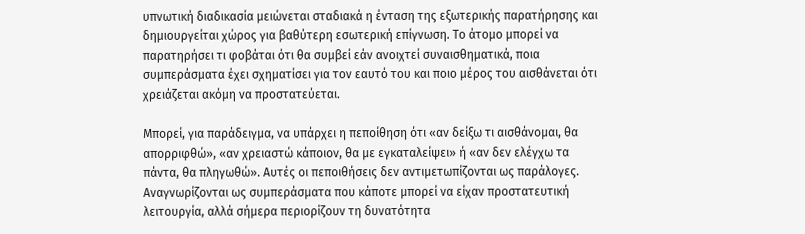υπνωτική διαδικασία μειώνεται σταδιακά η ένταση της εξωτερικής παρατήρησης και δημιουργείται χώρος για βαθύτερη εσωτερική επίγνωση. Το άτομο μπορεί να παρατηρήσει τι φοβάται ότι θα συμβεί εάν ανοιχτεί συναισθηματικά, ποια συμπεράσματα έχει σχηματίσει για τον εαυτό του και ποιο μέρος του αισθάνεται ότι χρειάζεται ακόμη να προστατεύεται.

Μπορεί, για παράδειγμα, να υπάρχει η πεποίθηση ότι «αν δείξω τι αισθάνομαι, θα απορριφθώ», «αν χρειαστώ κάποιον, θα με εγκαταλείψει» ή «αν δεν ελέγχω τα πάντα, θα πληγωθώ». Αυτές οι πεποιθήσεις δεν αντιμετωπίζονται ως παράλογες. Αναγνωρίζονται ως συμπεράσματα που κάποτε μπορεί να είχαν προστατευτική λειτουργία, αλλά σήμερα περιορίζουν τη δυνατότητα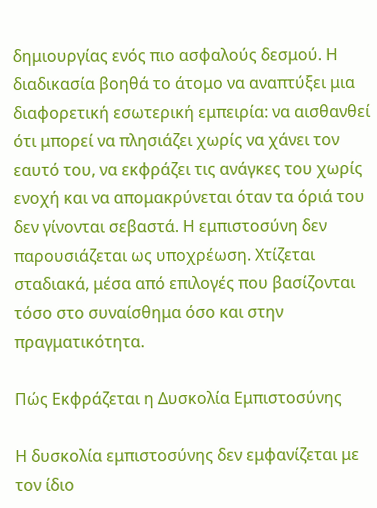δημιουργίας ενός πιο ασφαλούς δεσμού. Η διαδικασία βοηθά το άτομο να αναπτύξει μια διαφορετική εσωτερική εμπειρία: να αισθανθεί ότι μπορεί να πλησιάζει χωρίς να χάνει τον εαυτό του, να εκφράζει τις ανάγκες του χωρίς ενοχή και να απομακρύνεται όταν τα όριά του δεν γίνονται σεβαστά. Η εμπιστοσύνη δεν παρουσιάζεται ως υποχρέωση. Χτίζεται σταδιακά, μέσα από επιλογές που βασίζονται τόσο στο συναίσθημα όσο και στην πραγματικότητα.

Πώς Εκφράζεται η Δυσκολία Εμπιστοσύνης

Η δυσκολία εμπιστοσύνης δεν εμφανίζεται με τον ίδιο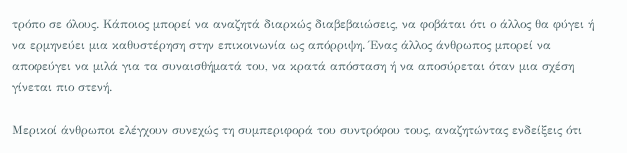τρόπο σε όλους. Κάποιος μπορεί να αναζητά διαρκώς διαβεβαιώσεις, να φοβάται ότι ο άλλος θα φύγει ή να ερμηνεύει μια καθυστέρηση στην επικοινωνία ως απόρριψη. Ένας άλλος άνθρωπος μπορεί να αποφεύγει να μιλά για τα συναισθήματά του, να κρατά απόσταση ή να αποσύρεται όταν μια σχέση γίνεται πιο στενή.

Μερικοί άνθρωποι ελέγχουν συνεχώς τη συμπεριφορά του συντρόφου τους, αναζητώντας ενδείξεις ότι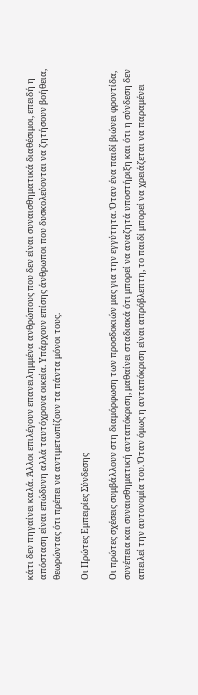κάτι δεν πηγαίνει καλά. Άλλοι επιλέγουν επανειλημμένα ανθρώπους που δεν είναι συναισθηματικά διαθέσιμοι, επειδή η απόσταση είναι επώδυνη αλλά ταυτόχρονα οικεία. Υπάρχουν επίσης άνθρωποι που δυσκολεύονται να ζητήσουν βοήθεια, θεωρώντας ότι πρέπει να αντιμετωπίζουν τα πάντα μόνοι τους.

Οι Πρώτες Εμπειρίες Σύνδεσης

Οι πρώτες σχέσεις συμβάλλουν στη διαμόρφωση των προσδοκιών μας για την εγγύτητα. Όταν ένα παιδί βιώνει φροντίδα, συνέπεια και συναισθηματική ανταπόκριση, μαθαίνει σταδιακά ότι μπορεί να αναζητά υποστήριξη και ότι η σύνδεση δεν απειλεί την αυτονομία του. Όταν όμως η ανταπόκριση είναι απρόβλεπτη, το παιδί μπορεί να χρειάζεται να παραμένει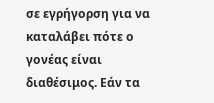σε εγρήγορση για να καταλάβει πότε ο γονέας είναι διαθέσιμος. Εάν τα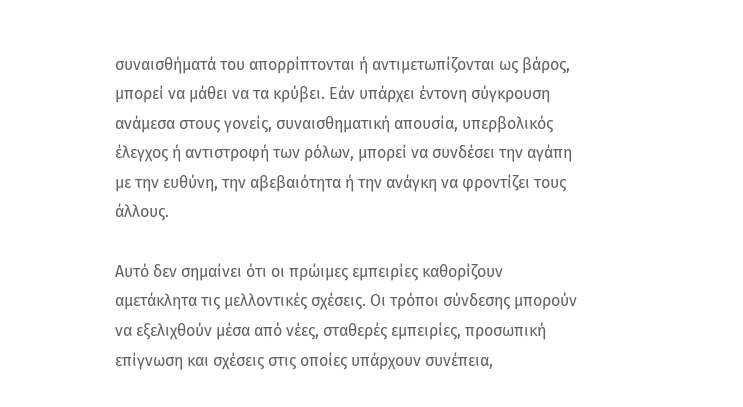συναισθήματά του απορρίπτονται ή αντιμετωπίζονται ως βάρος, μπορεί να μάθει να τα κρύβει. Εάν υπάρχει έντονη σύγκρουση ανάμεσα στους γονείς, συναισθηματική απουσία, υπερβολικός έλεγχος ή αντιστροφή των ρόλων, μπορεί να συνδέσει την αγάπη με την ευθύνη, την αβεβαιότητα ή την ανάγκη να φροντίζει τους άλλους.

Αυτό δεν σημαίνει ότι οι πρώιμες εμπειρίες καθορίζουν αμετάκλητα τις μελλοντικές σχέσεις. Οι τρόποι σύνδεσης μπορούν να εξελιχθούν μέσα από νέες, σταθερές εμπειρίες, προσωπική επίγνωση και σχέσεις στις οποίες υπάρχουν συνέπεια,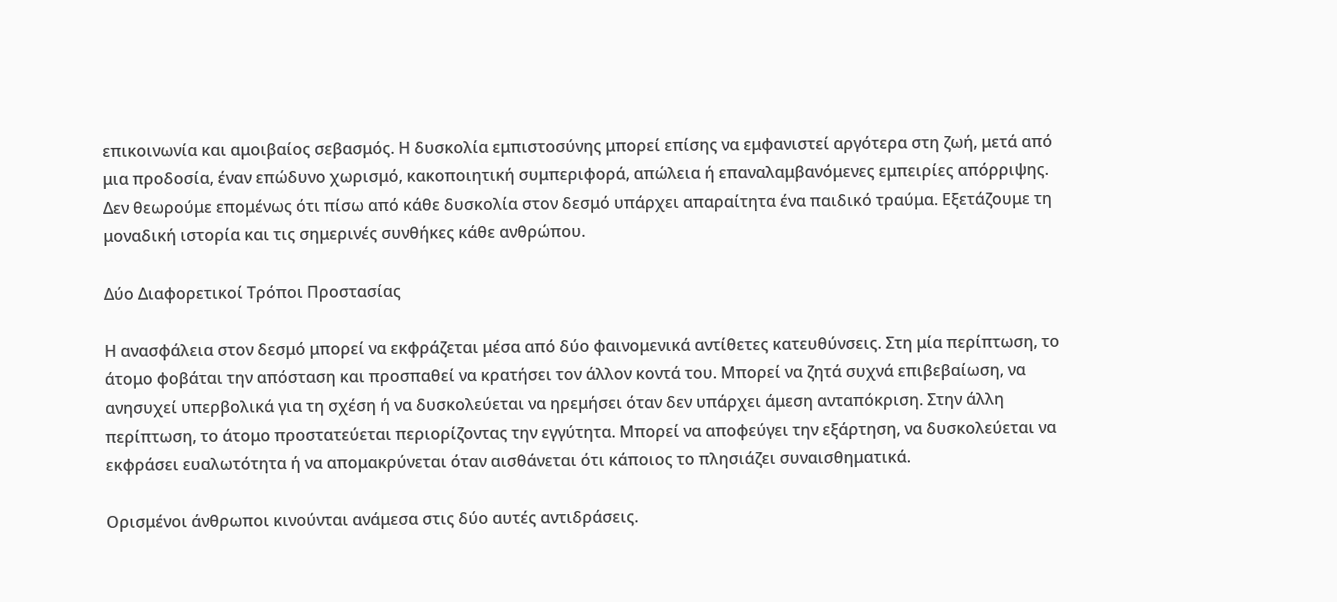επικοινωνία και αμοιβαίος σεβασμός. Η δυσκολία εμπιστοσύνης μπορεί επίσης να εμφανιστεί αργότερα στη ζωή, μετά από μια προδοσία, έναν επώδυνο χωρισμό, κακοποιητική συμπεριφορά, απώλεια ή επαναλαμβανόμενες εμπειρίες απόρριψης. Δεν θεωρούμε επομένως ότι πίσω από κάθε δυσκολία στον δεσμό υπάρχει απαραίτητα ένα παιδικό τραύμα. Εξετάζουμε τη μοναδική ιστορία και τις σημερινές συνθήκες κάθε ανθρώπου.

Δύο Διαφορετικοί Τρόποι Προστασίας

Η ανασφάλεια στον δεσμό μπορεί να εκφράζεται μέσα από δύο φαινομενικά αντίθετες κατευθύνσεις. Στη μία περίπτωση, το άτομο φοβάται την απόσταση και προσπαθεί να κρατήσει τον άλλον κοντά του. Μπορεί να ζητά συχνά επιβεβαίωση, να ανησυχεί υπερβολικά για τη σχέση ή να δυσκολεύεται να ηρεμήσει όταν δεν υπάρχει άμεση ανταπόκριση. Στην άλλη περίπτωση, το άτομο προστατεύεται περιορίζοντας την εγγύτητα. Μπορεί να αποφεύγει την εξάρτηση, να δυσκολεύεται να εκφράσει ευαλωτότητα ή να απομακρύνεται όταν αισθάνεται ότι κάποιος το πλησιάζει συναισθηματικά.

Ορισμένοι άνθρωποι κινούνται ανάμεσα στις δύο αυτές αντιδράσεις.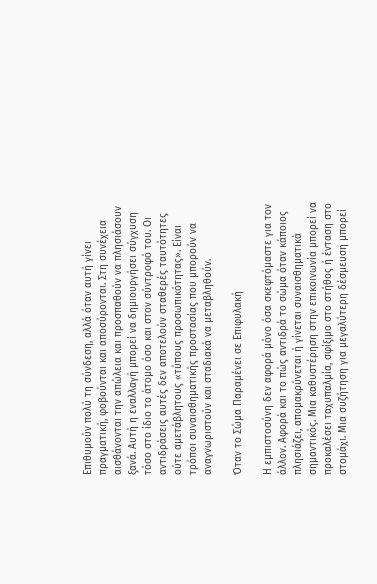Επιθυμούν πολύ τη σύνδεση, αλλά όταν αυτή γίνει πραγματική, φοβούνται και αποσύρονται. Στη συνέχεια αισθάνονται την απώλεια και προσπαθούν να πλησιάσουν ξανά. Αυτή η εναλλαγή μπορεί να δημιουργήσει σύγχυση τόσο στο ίδιο το άτομο όσο και στον σύντροφό του. Οι αντιδράσεις αυτές δεν αποτελούν σταθερές ταυτότητες ούτε αμετάβλητους «τύπους προσωπικότητας». Είναι τρόποι συναισθηματικής προστασίας που μπορούν να αναγνωριστούν και σταδιακά να μεταβληθούν.

Όταν το Σώμα Παραμένει σε Επιφυλακή

Η εμπιστοσύνη δεν αφορά μόνο όσα σκεφτόμαστε για τον άλλον. Αφορά και το πώς αντιδρά το σώμα όταν κάποιος πλησιάζει, απομακρύνεται ή γίνεται συναισθηματικά σημαντικός. Μια καθυστέρηση στην επικοινωνία μπορεί να προκαλέσει ταχυπαλμία, σφίξιμο στο στήθος ή ένταση στο στομάχι. Μια συζήτηση για μεγαλύτερη δέσμευση μπορεί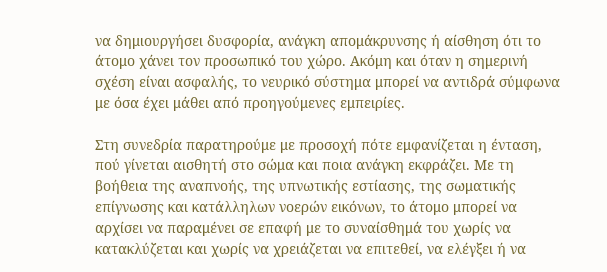να δημιουργήσει δυσφορία, ανάγκη απομάκρυνσης ή αίσθηση ότι το άτομο χάνει τον προσωπικό του χώρο. Ακόμη και όταν η σημερινή σχέση είναι ασφαλής, το νευρικό σύστημα μπορεί να αντιδρά σύμφωνα με όσα έχει μάθει από προηγούμενες εμπειρίες.

Στη συνεδρία παρατηρούμε με προσοχή πότε εμφανίζεται η ένταση, πού γίνεται αισθητή στο σώμα και ποια ανάγκη εκφράζει. Με τη βοήθεια της αναπνοής, της υπνωτικής εστίασης, της σωματικής επίγνωσης και κατάλληλων νοερών εικόνων, το άτομο μπορεί να αρχίσει να παραμένει σε επαφή με το συναίσθημά του χωρίς να κατακλύζεται και χωρίς να χρειάζεται να επιτεθεί, να ελέγξει ή να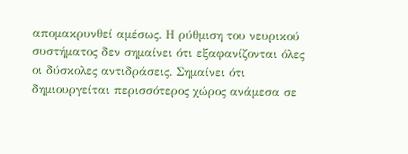απομακρυνθεί αμέσως. Η ρύθμιση του νευρικού συστήματος δεν σημαίνει ότι εξαφανίζονται όλες οι δύσκολες αντιδράσεις. Σημαίνει ότι δημιουργείται περισσότερος χώρος ανάμεσα σε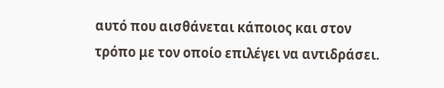αυτό που αισθάνεται κάποιος και στον τρόπο με τον οποίο επιλέγει να αντιδράσει.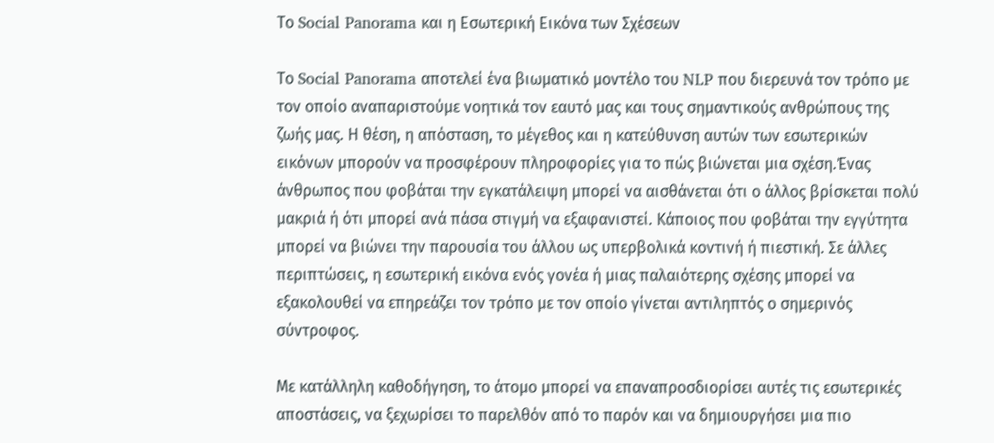Το Social Panorama και η Εσωτερική Εικόνα των Σχέσεων

Το Social Panorama αποτελεί ένα βιωματικό μοντέλο του NLP που διερευνά τον τρόπο με τον οποίο αναπαριστούμε νοητικά τον εαυτό μας και τους σημαντικούς ανθρώπους της ζωής μας. Η θέση, η απόσταση, το μέγεθος και η κατεύθυνση αυτών των εσωτερικών εικόνων μπορούν να προσφέρουν πληροφορίες για το πώς βιώνεται μια σχέση.Ένας άνθρωπος που φοβάται την εγκατάλειψη μπορεί να αισθάνεται ότι ο άλλος βρίσκεται πολύ μακριά ή ότι μπορεί ανά πάσα στιγμή να εξαφανιστεί. Κάποιος που φοβάται την εγγύτητα μπορεί να βιώνει την παρουσία του άλλου ως υπερβολικά κοντινή ή πιεστική. Σε άλλες περιπτώσεις, η εσωτερική εικόνα ενός γονέα ή μιας παλαιότερης σχέσης μπορεί να εξακολουθεί να επηρεάζει τον τρόπο με τον οποίο γίνεται αντιληπτός ο σημερινός σύντροφος.

Με κατάλληλη καθοδήγηση, το άτομο μπορεί να επαναπροσδιορίσει αυτές τις εσωτερικές αποστάσεις, να ξεχωρίσει το παρελθόν από το παρόν και να δημιουργήσει μια πιο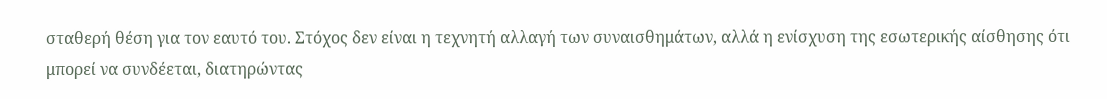σταθερή θέση για τον εαυτό του. Στόχος δεν είναι η τεχνητή αλλαγή των συναισθημάτων, αλλά η ενίσχυση της εσωτερικής αίσθησης ότι μπορεί να συνδέεται, διατηρώντας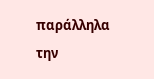παράλληλα την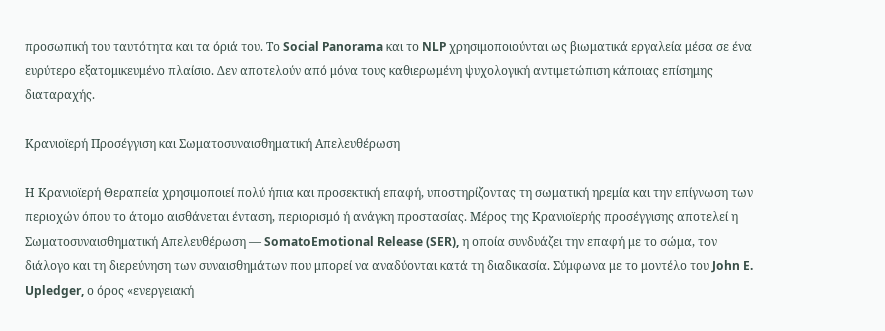προσωπική του ταυτότητα και τα όριά του. Το Social Panorama και το NLP χρησιμοποιούνται ως βιωματικά εργαλεία μέσα σε ένα ευρύτερο εξατομικευμένο πλαίσιο. Δεν αποτελούν από μόνα τους καθιερωμένη ψυχολογική αντιμετώπιση κάποιας επίσημης διαταραχής.

Κρανιοϊερή Προσέγγιση και Σωματοσυναισθηματική Απελευθέρωση

Η Κρανιοϊερή Θεραπεία χρησιμοποιεί πολύ ήπια και προσεκτική επαφή, υποστηρίζοντας τη σωματική ηρεμία και την επίγνωση των περιοχών όπου το άτομο αισθάνεται ένταση, περιορισμό ή ανάγκη προστασίας. Μέρος της Κρανιοϊερής προσέγγισης αποτελεί η Σωματοσυναισθηματική Απελευθέρωση — SomatoEmotional Release (SER), η οποία συνδυάζει την επαφή με το σώμα, τον διάλογο και τη διερεύνηση των συναισθημάτων που μπορεί να αναδύονται κατά τη διαδικασία. Σύμφωνα με το μοντέλο του John E. Upledger, ο όρος «ενεργειακή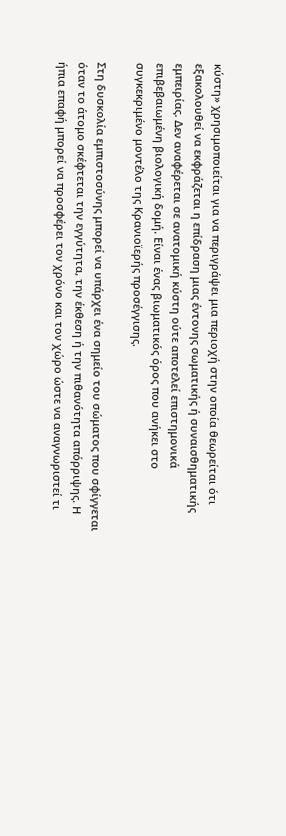κύστη» χρησιμοποιείται για να περιγράψει μια περιοχή στην οποία θεωρείται ότι εξακολουθεί να εκφράζεται η επίδραση μιας έντονης σωματικής ή συναισθηματικής εμπειρίας. Δεν αναφέρεται σε ανατομική κύστη ούτε αποτελεί επιστημονικά επιβεβαιωμένη βιολογική δομή. Είναι ένας βιωματικός όρος που ανήκει στο συγκεκριμένο μοντέλο της Κρανιοϊερής προσέγγισης.

Στη δυσκολία εμπιστοσύνης μπορεί να υπάρχει ένα σημείο του σώματος που σφίγγεται όταν το άτομο σκέφτεται την εγγύτητα, την έκθεση ή την πιθανότητα απόρριψης. Η ήπια επαφή μπορεί να προσφέρει τον χρόνο και τον χώρο ώστε να αναγνωριστεί τι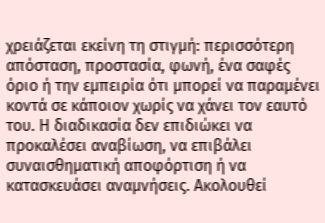χρειάζεται εκείνη τη στιγμή: περισσότερη απόσταση, προστασία, φωνή, ένα σαφές όριο ή την εμπειρία ότι μπορεί να παραμένει κοντά σε κάποιον χωρίς να χάνει τον εαυτό του. Η διαδικασία δεν επιδιώκει να προκαλέσει αναβίωση, να επιβάλει συναισθηματική αποφόρτιση ή να κατασκευάσει αναμνήσεις. Ακολουθεί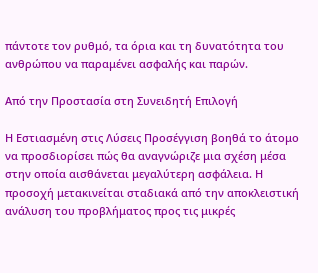πάντοτε τον ρυθμό, τα όρια και τη δυνατότητα του ανθρώπου να παραμένει ασφαλής και παρών.

Από την Προστασία στη Συνειδητή Επιλογή

Η Εστιασμένη στις Λύσεις Προσέγγιση βοηθά το άτομο να προσδιορίσει πώς θα αναγνώριζε μια σχέση μέσα στην οποία αισθάνεται μεγαλύτερη ασφάλεια. Η προσοχή μετακινείται σταδιακά από την αποκλειστική ανάλυση του προβλήματος προς τις μικρές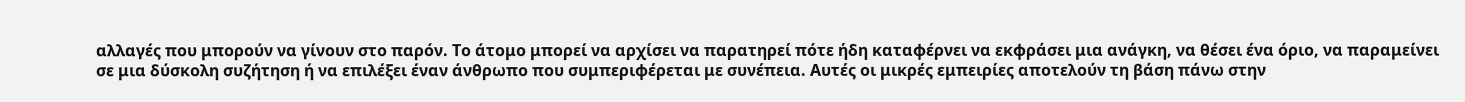αλλαγές που μπορούν να γίνουν στο παρόν. Το άτομο μπορεί να αρχίσει να παρατηρεί πότε ήδη καταφέρνει να εκφράσει μια ανάγκη, να θέσει ένα όριο, να παραμείνει σε μια δύσκολη συζήτηση ή να επιλέξει έναν άνθρωπο που συμπεριφέρεται με συνέπεια. Αυτές οι μικρές εμπειρίες αποτελούν τη βάση πάνω στην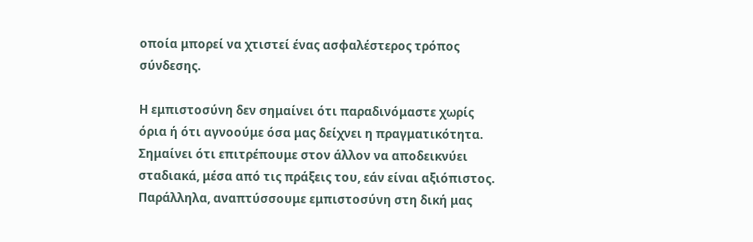οποία μπορεί να χτιστεί ένας ασφαλέστερος τρόπος σύνδεσης.

Η εμπιστοσύνη δεν σημαίνει ότι παραδινόμαστε χωρίς όρια ή ότι αγνοούμε όσα μας δείχνει η πραγματικότητα. Σημαίνει ότι επιτρέπουμε στον άλλον να αποδεικνύει σταδιακά, μέσα από τις πράξεις του, εάν είναι αξιόπιστος. Παράλληλα, αναπτύσσουμε εμπιστοσύνη στη δική μας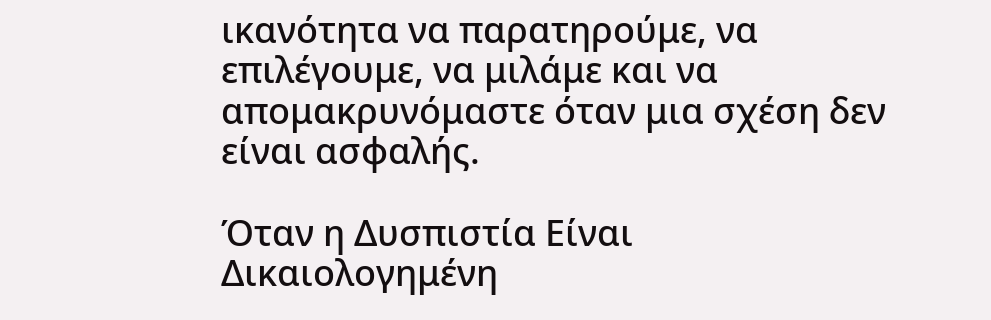ικανότητα να παρατηρούμε, να επιλέγουμε, να μιλάμε και να απομακρυνόμαστε όταν μια σχέση δεν είναι ασφαλής.

Όταν η Δυσπιστία Είναι Δικαιολογημένη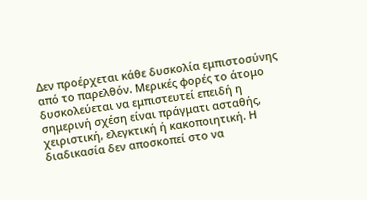Δεν προέρχεται κάθε δυσκολία εμπιστοσύνης από το παρελθόν. Μερικές φορές το άτομο δυσκολεύεται να εμπιστευτεί επειδή η σημερινή σχέση είναι πράγματι ασταθής, χειριστική, ελεγκτική ή κακοποιητική. Η διαδικασία δεν αποσκοπεί στο να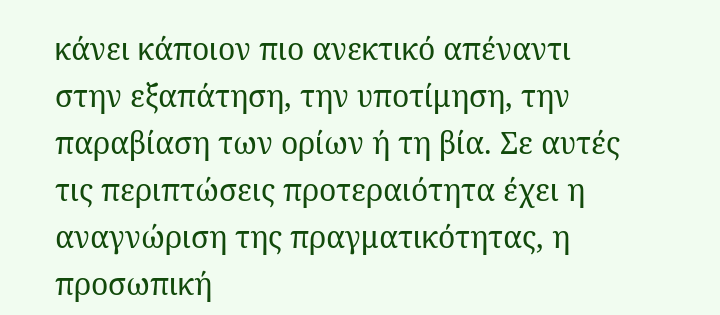κάνει κάποιον πιο ανεκτικό απέναντι στην εξαπάτηση, την υποτίμηση, την παραβίαση των ορίων ή τη βία. Σε αυτές τις περιπτώσεις προτεραιότητα έχει η αναγνώριση της πραγματικότητας, η προσωπική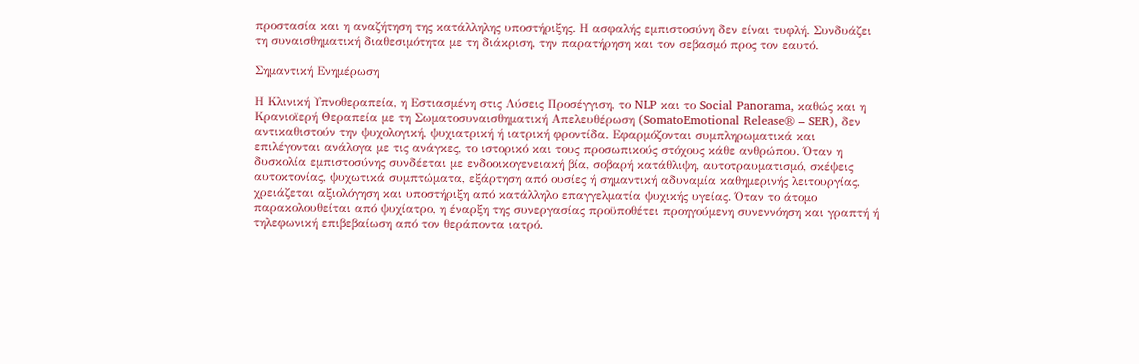προστασία και η αναζήτηση της κατάλληλης υποστήριξης. Η ασφαλής εμπιστοσύνη δεν είναι τυφλή. Συνδυάζει τη συναισθηματική διαθεσιμότητα με τη διάκριση, την παρατήρηση και τον σεβασμό προς τον εαυτό.

Σημαντική Ενημέρωση

Η Κλινική Υπνοθεραπεία, η Εστιασμένη στις Λύσεις Προσέγγιση, το NLP και το Social Panorama, καθώς και η Κρανιοϊερή Θεραπεία με τη Σωματοσυναισθηματική Απελευθέρωση (SomatoEmotional Release® – SER), δεν αντικαθιστούν την ψυχολογική, ψυχιατρική ή ιατρική φροντίδα. Εφαρμόζονται συμπληρωματικά και επιλέγονται ανάλογα με τις ανάγκες, το ιστορικό και τους προσωπικούς στόχους κάθε ανθρώπου. Όταν η δυσκολία εμπιστοσύνης συνδέεται με ενδοοικογενειακή βία, σοβαρή κατάθλιψη, αυτοτραυματισμό, σκέψεις αυτοκτονίας, ψυχωτικά συμπτώματα, εξάρτηση από ουσίες ή σημαντική αδυναμία καθημερινής λειτουργίας, χρειάζεται αξιολόγηση και υποστήριξη από κατάλληλο επαγγελματία ψυχικής υγείας. Όταν το άτομο παρακολουθείται από ψυχίατρο, η έναρξη της συνεργασίας προϋποθέτει προηγούμενη συνεννόηση και γραπτή ή τηλεφωνική επιβεβαίωση από τον θεράποντα ιατρό.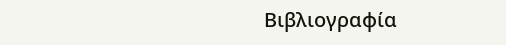Βιβλιογραφία